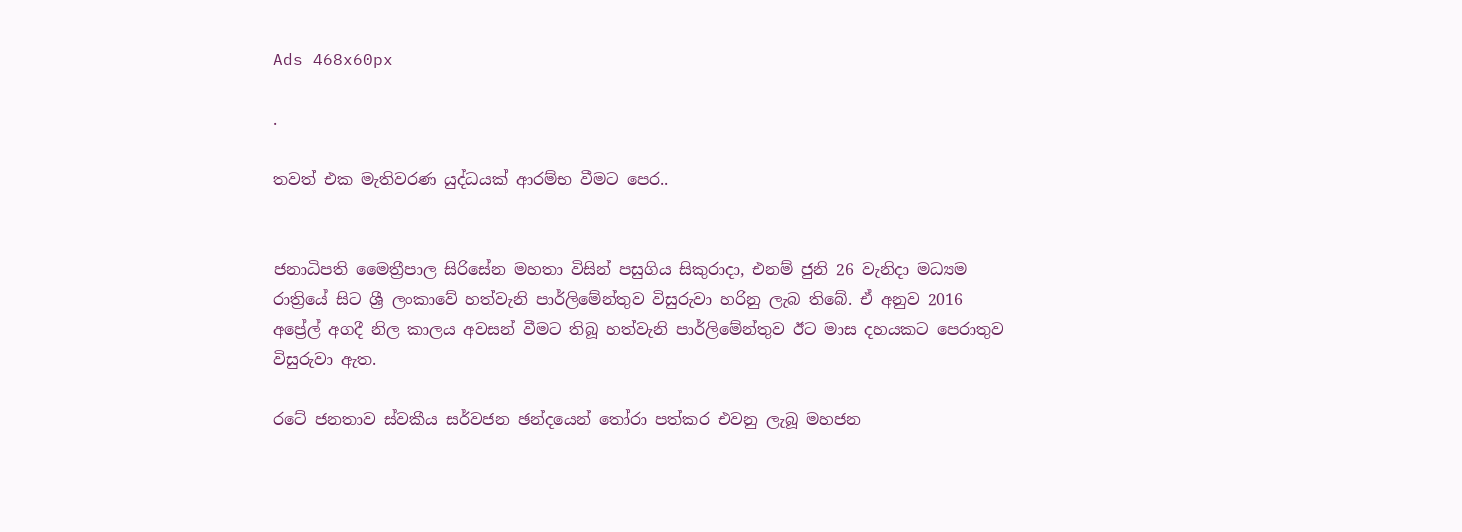Ads 468x60px

.

තවත් එක මැතිවරණ යුද්ධයක් ආරම්භ වීමට පෙර..


ජනාධිපති මෛත්‍රීපාල සිරිසේන මහතා විසින් පසුගිය සිකුරාදා, එනම් ජුනි 26 වැනිදා මධ්‍යම රාත්‍රියේ සිට ශ්‍රී ලංකාවේ හත්වැනි පාර්ලිමේන්තුව විසුරුවා හරිනු ලැබ තිබේ. ඒ අනුව 2016 අප්‍රේල් අගදී නිල කාලය අවසන් වීමට තිබූ හත්වැනි පාර්ලිමේන්තුව ඊට මාස දහයකට පෙරාතුව විසුරුවා ඇත.

රටේ ජනතාව ස්‌වකීය සර්වජන ඡන්දයෙන් තෝරා පත්කර එවනු ලැබූ මහජන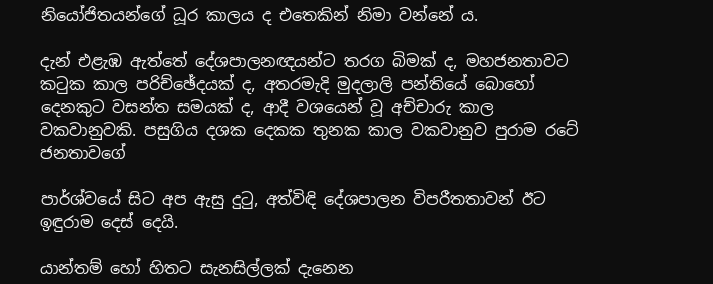නියෝජිතයන්ගේ ධූර කාලය ද එතෙකින් නිමා වන්නේ ය.

දැන් එළැඹ ඇත්තේ දේශපාලනඥයන්ට තරග බිමක්‌ ද, මහජනතාවට කටුක කාල පරිච්ඡේදයක්‌ ද, අතරමැදි මුදලාලි පන්තියේ බොහෝ දෙනකුට වසන්ත සමයක්‌ ද, ආදී වශයෙන් වූ අච්චාරු කාල වකවානුවකි. පසුගිය දශක දෙකක තුනක කාල වකවානුව පුරාම රටේ ජනතාවගේ

පාර්ශ්වයේ සිට අප ඇසු දුටු, අත්විඳි දේශපාලන විපරීතතාවන් ඊට ඉඳුරාම දෙස්‌ දෙයි.

යාන්තම් හෝ හිතට සැනසිල්ලක්‌ දැනෙන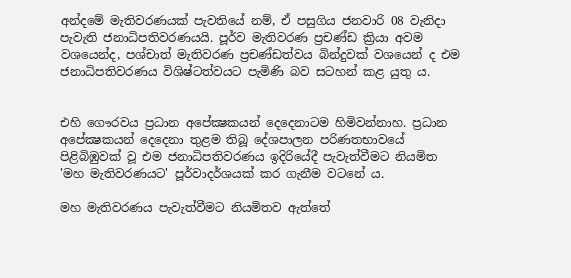අන්දමේ මැතිවරණයක්‌ පැවතියේ නම්, ඒ පසුගිය ජනවාරි 08 වැනිදා පැවැති ජනාධිපතිවරණයයි. පූර්ව මැතිවරණ ප්‍රචණ්‌ඩ ක්‍රියා අවම වශයෙන්ද, පශ්චාත් මැතිවරණ ප්‍රචණ්‌ඩත්වය බින්දුවක්‌ වශයෙන් ද එම ජනාධිපතිවරණය විශිෂ්ටත්වයට පැමිණි බව සටහන් කළ යුතු ය.


එහි ගෞරවය ප්‍රධාන අපේක්‍ෂකයන් දෙදෙනාටම හිමිවන්නාහ. ප්‍රධාන අපේක්‍ෂකයන් දෙදෙනා තුළම තිබූ දේශපාලන පරිණතභාවයේ පිළිබිඹුවක්‌ වූ එම ජනාධිපතිවරණය ඉදිරියේදී පැවැත්වීමට නියමිත 'මහ මැතිවරණයට' පූර්වාදර්ශයක්‌ කර ගැනීම වටනේ ය.

මහ මැතිවරණය පැවැත්වීමට නියමිතව ඇත්තේ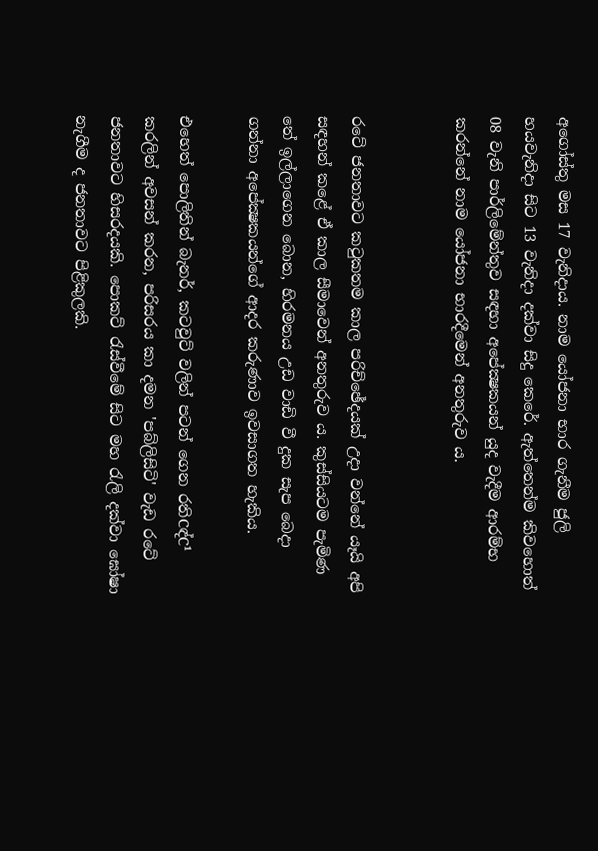අගෝස්‌තු මස 17 වැනිදාය. නාම යෝජනා භාර ගැනීම ජුලි හයවැනිදා සිට 13 වැනිදා දක්‌වා සිදු කෙරේ. ඇත්තෙන්ම කිවහොත් 08 වැනි පාර්ලිමේන්තුව සඳහා අපේක්‍ෂකයන් යුද වැදීම ආරම්භ කරන්නේ නාම යෝජනා භාරදීමෙන් අනතුරුව ය.


රටේ ජනතාවට කටුකතම කාල පරිච්ඡේදයක්‌ උදා වන්නේ යෑයි අපි සඳහන් කළේ ඒ කාල සීමාවෙන් අනතුරුව ය. කුස්‌සියටම පැමිණ තේ ඉල්ලාගෙන බොන, හිරමනය උඩ වාඩි වී දුක සැප බෙදා ගන්නා අපේක්‍ෂකයන්ගේ ආදර කරුණාව ඉවසාගත හැකිය.

එහෙත් පොලිතින් බැනර්, කටවුට්‌ වලින් පටන් ගෙන රතිCඳ්C¹ කරලින් අවසන් කරන, පරිසරය කා දමන 'පබ්ලිසිටි' වැඩ රටේ ජනතාවට හිසරදයකි. පොකට්‌ රැස්‌වීමේ සිට මහ රැලි දක්‌වා ඝෝෂා නැගීම ද ජනතාවට පිළිකුලකි.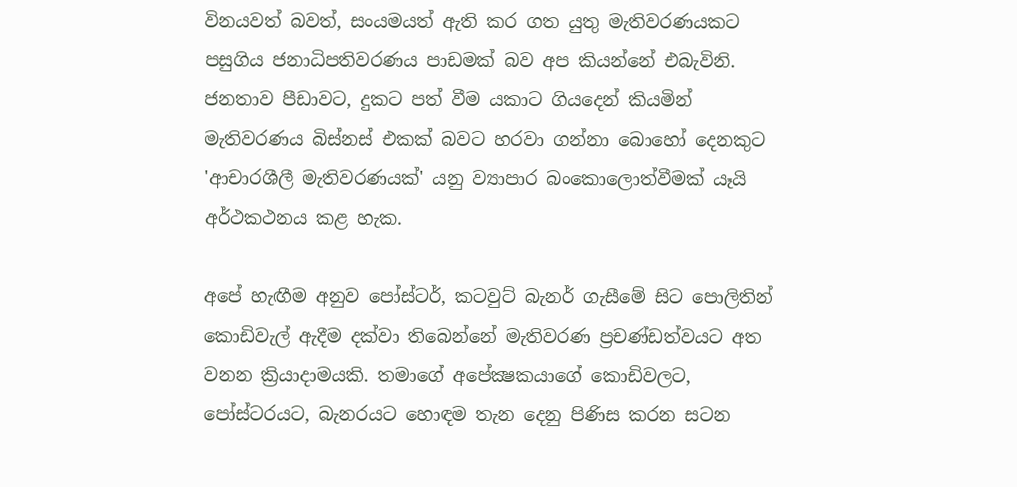විනයවත් බවත්, සංයමයත් ඇති කර ගත යුතු මැතිවරණයකට පසුගිය ජනාධිපතිවරණය පාඩමක්‌ බව අප කියන්නේ එබැවිනි. ජනතාව පීඩාවට, දුකට පත් වීම යකාට ගියදෙන් කියමින් මැතිවරණය බිස්‌නස්‌ එකක්‌ බවට හරවා ගන්නා බොහෝ දෙනකුට 'ආචාරශීලී මැතිවරණයක්‌' යනු ව්‍යාපාර බංකොලොත්වීමක්‌ යෑයි අර්ථකථනය කළ හැක.

අපේ හැඟීම අනුව පෝස්‌ටර්, කටවුට්‌ බැනර් ගැසීමේ සිට පොලිතින් කොඩිවැල් ඇදීම දක්‌වා තිබෙන්නේ මැතිවරණ ප්‍රචණ්‌ඩත්වයට අත වනන ක්‍රියාදාමයකි. තමාගේ අපේක්‍ෂකයාගේ කොඩිවලට, පෝස්‌ටරයට, බැනරයට හොඳම තැන දෙනු පිණිස කරන සටන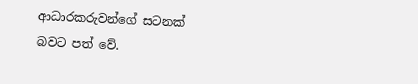ආධාරකරුවන්ගේ සටනක්‌ බවට පත් වේ.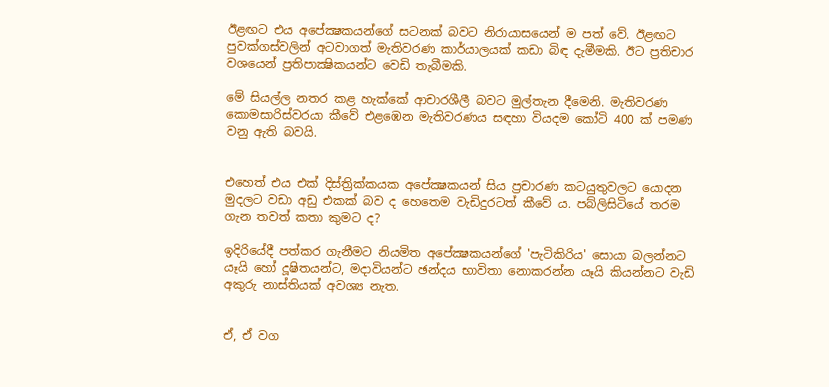ඊළඟට එය අපේක්‍ෂකයන්ගේ සටනක්‌ බවට නිරායාසයෙන් ම පත් වේ. ඊළඟට පුවක්‌ගස්‌වලින් අටවාගත් මැතිවරණ කාර්යාලයක්‌ කඩා බිඳ දැමීමකි. ඊට ප්‍රතිචාර වශයෙන් ප්‍රතිපාක්‍ෂිකයන්ට වෙඩි තැබීමකි.

මේ සියල්ල නතර කළ හැක්‌කේ ආචාරශීලී බවට මුල්තැන දීමෙනි. මැතිවරණ කොමසාරිස්‌වරයා කීවේ එළඹෙන මැතිවරණය සඳහා වියදම කෝටි 400 ක්‌ පමණ වනු ඇති බවයි.


එහෙත් එය එක්‌ දිස්‌ත්‍රික්‌කයක අපේක්‍ෂකයන් සිය ප්‍රචාරණ කටයුතුවලට යොදන මුදලට වඩා අඩු එකක්‌ බව ද හෙතෙම වැඩිදුරටත් කීවේ ය. පබ්ලිසිටියේ තරම ගැන තවත් කතා කුමට ද?

ඉදිරියේදී පත්කර ගැනීමට නියමිත අපේක්‍ෂකයන්ගේ 'පැටිකිරිය' සොයා බලන්නට යෑයි හෝ දූෂිතයන්ට, මදාවියන්ට ඡන්දය භාවිතා නොකරන්න යෑයි කියන්නට වැඩි අකුරු නාස්‌තියක්‌ අවශ්‍ය නැත.


ඒ, ඒ වග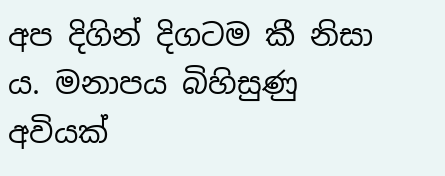අප දිගින් දිගටම කී නිසා ය. මනාපය බිහිසුණු අවියක්‌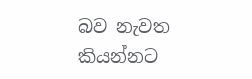බව නැවත කියන්නට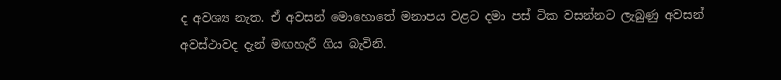ද අවශ්‍ය නැත. ඒ අවසන් මොහොතේ මනාපය වළට දමා පස්‌ ටික වසන්නට ලැබුණු අවසන් අවස්‌ථාවද දැන් මඟහැරී ගිය බැවිනි.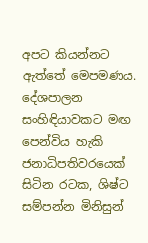අපට කියන්නට ඇත්තේ මෙපමණය. දේශපාලන සංහිඳියාවකට මඟ පෙන්විය හැකි ජනාධිපතිවරයෙක්‌ සිටින රටක, ශිෂ්ට සම්පන්න මිනිසුන්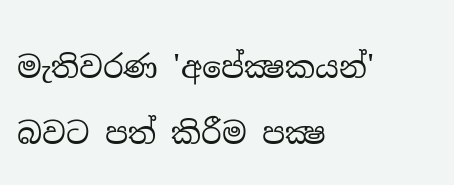මැතිවරණ 'අපේක්‍ෂකයන්' බවට පත් කිරීම පක්‍ෂ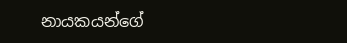නායකයන්ගේ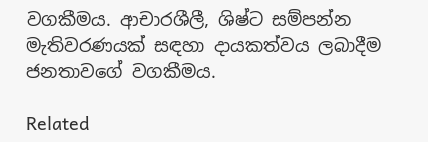වගකීමය. ආචාරශීලී, ශිෂ්ට සම්පන්න මැතිවරණයක්‌ සඳහා දායකත්වය ලබාදීම ජනතාවගේ වගකීමය.

Related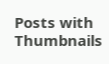Posts with Thumbnails